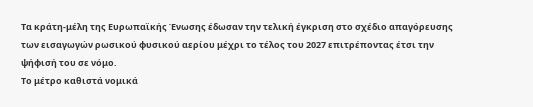Τα κράτη-μέλη της Ευρωπαϊκής Ένωσης έδωσαν την τελική έγκριση στο σχέδιο απαγόρευσης των εισαγωγών ρωσικού φυσικού αερίου μέχρι το τέλος του 2027 επιτρέποντας έτσι την ψήφισή του σε νόμο.
Το μέτρο καθιστά νομικά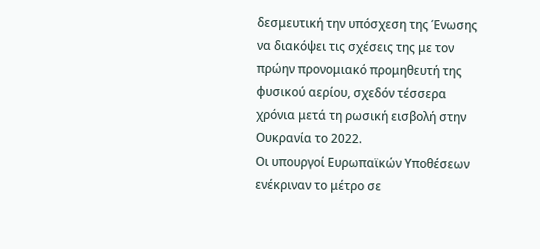δεσμευτική την υπόσχεση της Ένωσης να διακόψει τις σχέσεις της με τον πρώην προνομιακό προμηθευτή της φυσικού αερίου, σχεδόν τέσσερα χρόνια μετά τη ρωσική εισβολή στην Ουκρανία το 2022.
Οι υπουργοί Ευρωπαϊκών Υποθέσεων ενέκριναν το μέτρο σε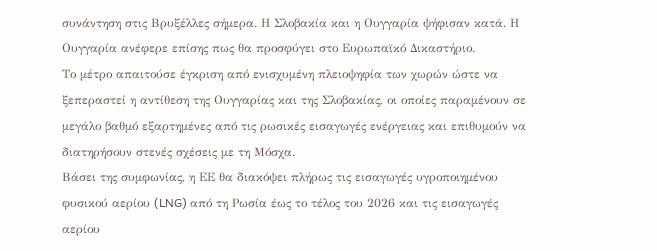συνάντηση στις Βρυξέλλες σήμερα. Η Σλοβακία και η Ουγγαρία ψήφισαν κατά. Η Ουγγαρία ανέφερε επίσης πως θα προσφύγει στο Ευρωπαϊκό Δικαστήριο.
Το μέτρο απαιτούσε έγκριση από ενισχυμένη πλειοψηφία των χωρών ώστε να ξεπεραστεί η αντίθεση της Ουγγαρίας και της Σλοβακίας, οι οποίες παραμένουν σε μεγάλο βαθμό εξαρτημένες από τις ρωσικές εισαγωγές ενέργειας και επιθυμούν να διατηρήσουν στενές σχέσεις με τη Μόσχα.
Βάσει της συμφωνίας, η ΕΕ θα διακόψει πλήρως τις εισαγωγές υγροποιημένου φυσικού αερίου (LNG) από τη Ρωσία έως το τέλος του 2026 και τις εισαγωγές αερίου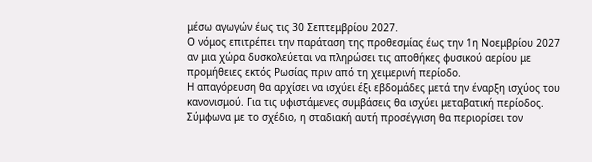μέσω αγωγών έως τις 30 Σεπτεμβρίου 2027.
Ο νόμος επιτρέπει την παράταση της προθεσμίας έως την 1η Νοεμβρίου 2027 αν μια χώρα δυσκολεύεται να πληρώσει τις αποθήκες φυσικού αερίου με προμήθειες εκτός Ρωσίας πριν από τη χειμερινή περίοδο.
Η απαγόρευση θα αρχίσει να ισχύει έξι εβδομάδες μετά την έναρξη ισχύος του κανονισμού. Για τις υφιστάμενες συμβάσεις θα ισχύει μεταβατική περίοδος. Σύμφωνα με το σχέδιο, η σταδιακή αυτή προσέγγιση θα περιορίσει τον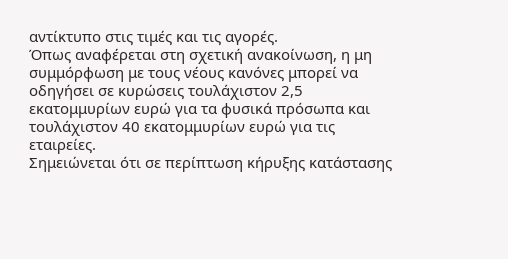αντίκτυπο στις τιμές και τις αγορές.
Όπως αναφέρεται στη σχετική ανακοίνωση, η μη συμμόρφωση με τους νέους κανόνες μπορεί να οδηγήσει σε κυρώσεις τουλάχιστον 2,5 εκατομμυρίων ευρώ για τα φυσικά πρόσωπα και τουλάχιστον 40 εκατομμυρίων ευρώ για τις εταιρείες.
Σημειώνεται ότι σε περίπτωση κήρυξης κατάστασης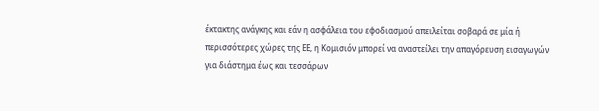έκτακτης ανάγκης και εάν η ασφάλεια του εφοδιασμού απειλείται σοβαρά σε μία ή περισσότερες χώρες της ΕΕ, η Κομισιόν μπορεί να αναστείλει την απαγόρευση εισαγωγών για διάστημα έως και τεσσάρων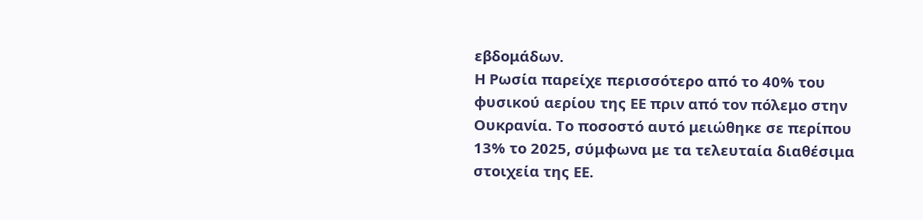εβδομάδων.
Η Ρωσία παρείχε περισσότερο από το 40% του φυσικού αερίου της ΕΕ πριν από τον πόλεμο στην Ουκρανία. Το ποσοστό αυτό μειώθηκε σε περίπου 13% το 2025, σύμφωνα με τα τελευταία διαθέσιμα στοιχεία της ΕΕ.